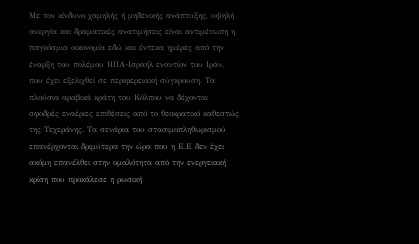Με τον κίνδυνο χαμηλής ή μηδενικής ανάπτυξης, υψηλή ανεργία και δραματικές ανατιμήσεις είναι αντιμέτωπη η παγκόσμια οικονομία εδώ και έντεκα ημέρες από την έναρξη του πολέμου ΗΠΑ-Ισραήλ εναντίον του Ιράν, που έχει εξελιχθεί σε περιφερειακή σύγκρουση. Τα πλούσια αραβικά κράτη του Κόλπου να δέχονται σφοδρές εναέριες επιθέσεις από το θεοκρατικό καθεστώς της Τεχεράνης. Τα σενάρια του στασιμοπληθωρισμού επανέρχονται δριμύτερα την ώρα που η Ε.Ε δεν έχει ακόμη επανέλθει στην ομαλότητα από την ενεργειακή κρίση που προκάλεσε η ρωσική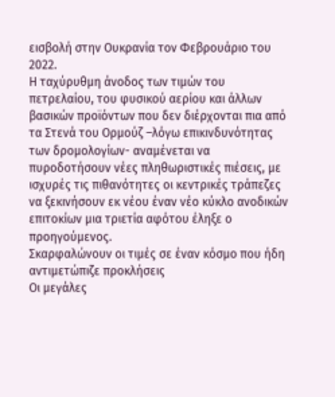εισβολή στην Ουκρανία τον Φεβρουάριο του 2022.
Η ταχύρυθμη άνοδος των τιμών του πετρελαίου, του φυσικού αερίου και άλλων βασικών προϊόντων που δεν διέρχονται πια από τα Στενά του Ορμούζ –λόγω επικινδυνότητας των δρομολογίων- αναμένεται να πυροδοτήσουν νέες πληθωριστικές πιέσεις, με ισχυρές τις πιθανότητες οι κεντρικές τράπεζες να ξεκινήσουν εκ νέου έναν νέο κύκλο ανοδικών επιτοκίων μια τριετία αφότου έληξε ο προηγούμενος.
Σκαρφαλώνουν οι τιμές σε έναν κόσμο που ήδη αντιμετώπιζε προκλήσεις
Οι μεγάλες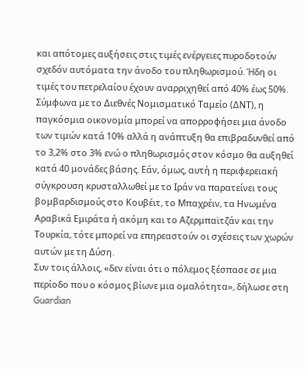και απότομες αυξήσεις στις τιμές ενέργειες πυροδοτούν σχεδόν αυτόματα την άνοδο του πληθωρισμού. Ήδη οι τιμές του πετρελαίου έχουν αναρριχηθεί από 40% έως 50%. Σύμφωνα με το Διεθνές Νομισματικό Ταμείο (ΔΝΤ), η παγκόσμια οικονομία μπορεί να απορροφήσει μια άνοδο των τιμών κατά 10% αλλά η ανάπτυξη θα επιβραδυνθεί από το 3,2% στο 3% ενώ ο πληθωρισμός στον κόσμο θα αυξηθεί κατά 40 μονάδες βάσης. Εάν, όμως, αυτή η περιφερειακή σύγκρουση κρυσταλλωθεί με το Ιράν να παρατείνει τους βομβαρδισμούς στο Κουβέιτ, το Μπαχρέιν, τα Ηνωμένα Αραβικά Εμιράτα ή ακόμη και το Αζερμπαϊτζάν και την Τουρκία, τότε μπορεί να επηρεαστούν οι σχέσεις των χωρών αυτών με τη Δύση.
Συν τοις άλλοις, «δεν είναι ότι ο πόλεμος ξέσπασε σε μια περίοδο που ο κόσμος βίωνε μια ομαλότητα», δήλωσε στη Guardian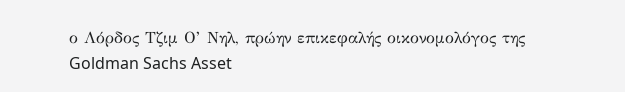ο Λόρδος Τζιμ Ο’ Νηλ, πρώην επικεφαλής οικονομολόγος της Goldman Sachs Asset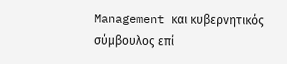Management και κυβερνητικός σύμβουλος επί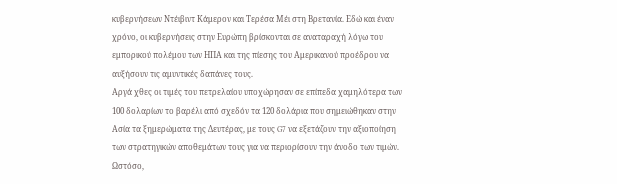κυβερνήσεων Ντέιβιντ Κάμερον και Τερέσα Μέι στη Βρετανία. Εδώ και έναν χρόνο, οι κυβερνήσεις στην Ευρώπη βρίσκονται σε αναταραχή λόγω του εμπορικού πολέμου των ΗΠΑ και της πίεσης του Αμερικανού προέδρου να αυξήσουν τις αμυντικές δαπάνες τους.
Αργά χθες οι τιμές του πετρελαίου υποχώρησαν σε επίπεδα χαμηλότερα των 100 δολαρίων το βαρέλι από σχεδόν τα 120 δολάρια που σημειώθηκαν στην Ασία τα ξημερώματα της Δευτέρας, με τους G7 να εξετάζουν την αξιοποίηση των στρατηγικών αποθεμάτων τους για να περιορίσουν την άνοδο των τιμών. Ωστόσο,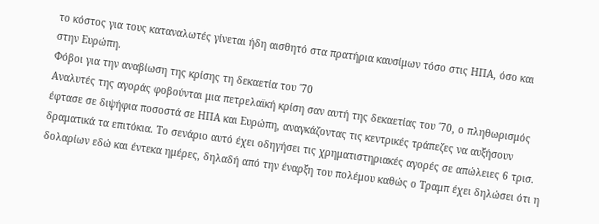το κόστος για τους καταναλωτές γίνεται ήδη αισθητό στα πρατήρια καυσίμων τόσο στις ΗΠΑ, όσο και στην Ευρώπη.
Φόβοι για την αναβίωση της κρίσης τη δεκαετία του ΄70
Αναλυτές της αγοράς φοβούνται μια πετρελαϊκή κρίση σαν αυτή της δεκαετίας του ΄70, ο πληθωρισμός έφτασε σε διψήφια ποσοστά σε ΗΠΑ και Ευρώπη, αναγκάζοντας τις κεντρικές τράπεζες να αυξήσουν δραματικά τα επιτόκια. Το σενάριο αυτό έχει οδηγήσει τις χρηματιστηριακές αγορές σε απώλειες 6 τρισ. δολαρίων εδώ και έντεκα ημέρες, δηλαδή από την έναρξη του πολέμου καθώς ο Τραμπ έχει δηλώσει ότι η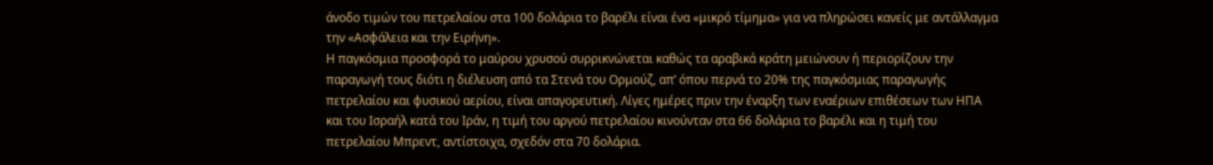άνοδο τιμών του πετρελαίου στα 100 δολάρια το βαρέλι είναι ένα «μικρό τίμημα» για να πληρώσει κανείς με αντάλλαγμα την «Ασφάλεια και την Ειρήνη».
Η παγκόσμια προσφορά το μαύρου χρυσού συρρικνώνεται καθώς τα αραβικά κράτη μειώνουν ή περιορίζουν την παραγωγή τους διότι η διέλευση από τα Στενά του Ορμούζ, απ’ όπου περνά το 20% της παγκόσμιας παραγωγής πετρελαίου και φυσικού αερίου, είναι απαγορευτική. Λίγες ημέρες πριν την έναρξη των εναέριων επιθέσεων των ΗΠΑ και του Ισραήλ κατά του Ιράν, η τιμή του αργού πετρελαίου κινούνταν στα 66 δολάρια το βαρέλι και η τιμή του πετρελαίου Μπρεντ, αντίστοιχα, σχεδόν στα 70 δολάρια.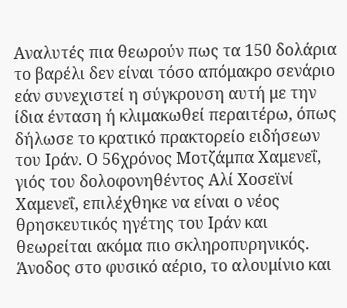Αναλυτές πια θεωρούν πως τα 150 δολάρια το βαρέλι δεν είναι τόσο απόμακρο σενάριο εάν συνεχιστεί η σύγκρουση αυτή με την ίδια ένταση ή κλιμακωθεί περαιτέρω, όπως δήλωσε το κρατικό πρακτορείο ειδήσεων του Ιράν. Ο 56χρόνος Μοτζάμπα Χαμενεΐ, γιός του δολοφονηθέντος Αλί Χοσεϊνί Χαμενεΐ, επιλέχθηκε να είναι ο νέος θρησκευτικός ηγέτης του Ιράν και θεωρείται ακόμα πιο σκληροπυρηνικός.
Άνοδος στο φυσικό αέριο, το αλουμίνιο και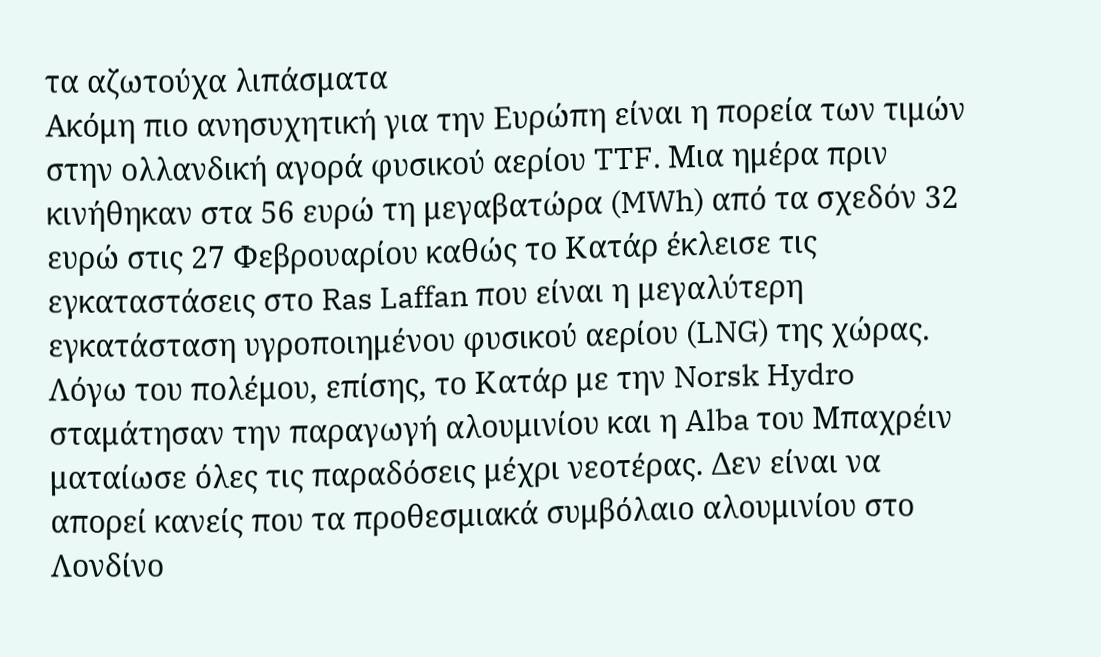τα αζωτούχα λιπάσματα
Ακόμη πιο ανησυχητική για την Ευρώπη είναι η πορεία των τιμών στην ολλανδική αγορά φυσικού αερίου TTF. Μια ημέρα πριν κινήθηκαν στα 56 ευρώ τη μεγαβατώρα (MWh) από τα σχεδόν 32 ευρώ στις 27 Φεβρουαρίου καθώς το Κατάρ έκλεισε τις εγκαταστάσεις στο Ras Laffan που είναι η μεγαλύτερη εγκατάσταση υγροποιημένου φυσικού αερίου (LNG) της χώρας. Λόγω του πολέμου, επίσης, το Κατάρ με την Norsk Hydro σταμάτησαν την παραγωγή αλουμινίου και η Alba του Μπαχρέιν ματαίωσε όλες τις παραδόσεις μέχρι νεοτέρας. Δεν είναι να απορεί κανείς που τα προθεσμιακά συμβόλαιο αλουμινίου στο Λονδίνο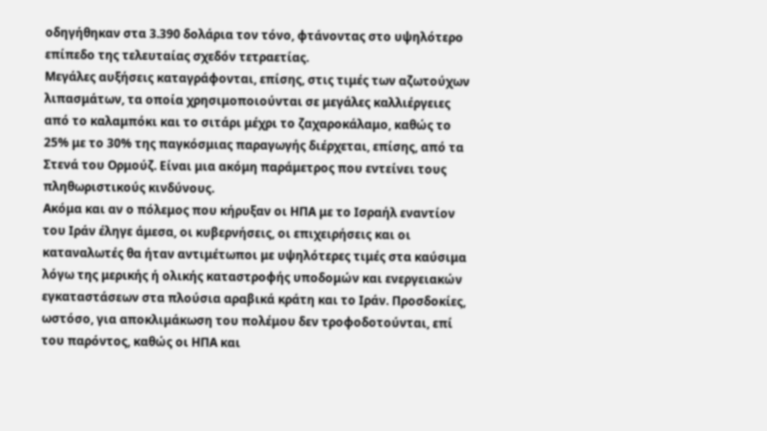οδηγήθηκαν στα 3.390 δολάρια τον τόνο, φτάνοντας στο υψηλότερο επίπεδο της τελευταίας σχεδόν τετραετίας.
Μεγάλες αυξήσεις καταγράφονται, επίσης, στις τιμές των αζωτούχων λιπασμάτων, τα οποία χρησιμοποιούνται σε μεγάλες καλλιέργειες από το καλαμπόκι και το σιτάρι μέχρι το ζαχαροκάλαμο, καθώς το 25% με το 30% της παγκόσμιας παραγωγής διέρχεται, επίσης, από τα Στενά του Ορμούζ. Είναι μια ακόμη παράμετρος που εντείνει τους πληθωριστικούς κινδύνους.
Ακόμα και αν ο πόλεμος που κήρυξαν οι ΗΠΑ με το Ισραήλ εναντίον του Ιράν έληγε άμεσα, οι κυβερνήσεις, οι επιχειρήσεις και οι καταναλωτές θα ήταν αντιμέτωποι με υψηλότερες τιμές στα καύσιμα λόγω της μερικής ή ολικής καταστροφής υποδομών και ενεργειακών εγκαταστάσεων στα πλούσια αραβικά κράτη και το Ιράν. Προσδοκίες, ωστόσο, για αποκλιμάκωση του πολέμου δεν τροφοδοτούνται, επί του παρόντος, καθώς οι ΗΠΑ και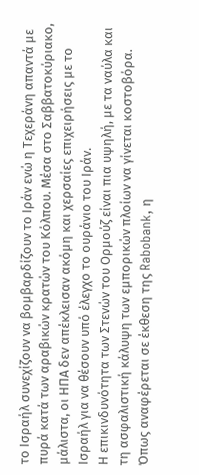το Ισραήλ συνεχίζουν να βομβαρδίζουν το Ιράν ενώ η Τεχεράνη απαντά με πυρά κατά των αραβικών κρατών του Κόλπου. Μέσα στο Σαββατοκύριακο, μάλιστα, οι ΗΠΑ δεν απέκλεισαν ακόμη και χερσαίες επιχειρήσεις με το Ισραήλ για να θέσουν υπό έλεγχο το ουράνιο του Ιράν.
Η επικινδυνότητα των Στενών του Ορμούζ είναι πια υψηλή, με τα ναύλα και τη ασφαλιστική κάλυψη των εμπορικών πλοίων να γίνεται κοστοβόρα. Όπως αναφέρεται σε έκθεση της Rabobank, η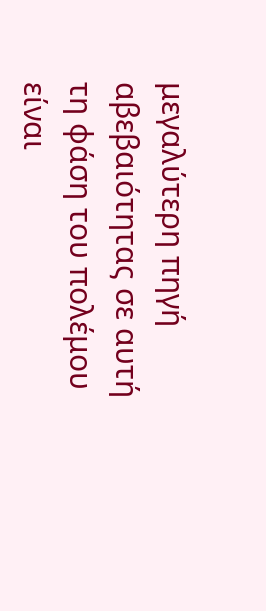μεγαλύτερη πηγή αβεβαιότητας σε αυτή τη φάση του πολέμου είναι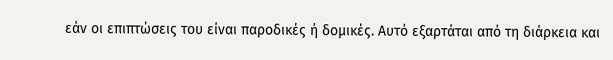εάν οι επιπτώσεις του είναι παροδικές ή δομικές. Αυτό εξαρτάται από τη διάρκεια και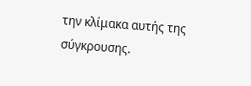την κλίμακα αυτής της σύγκρουσης.